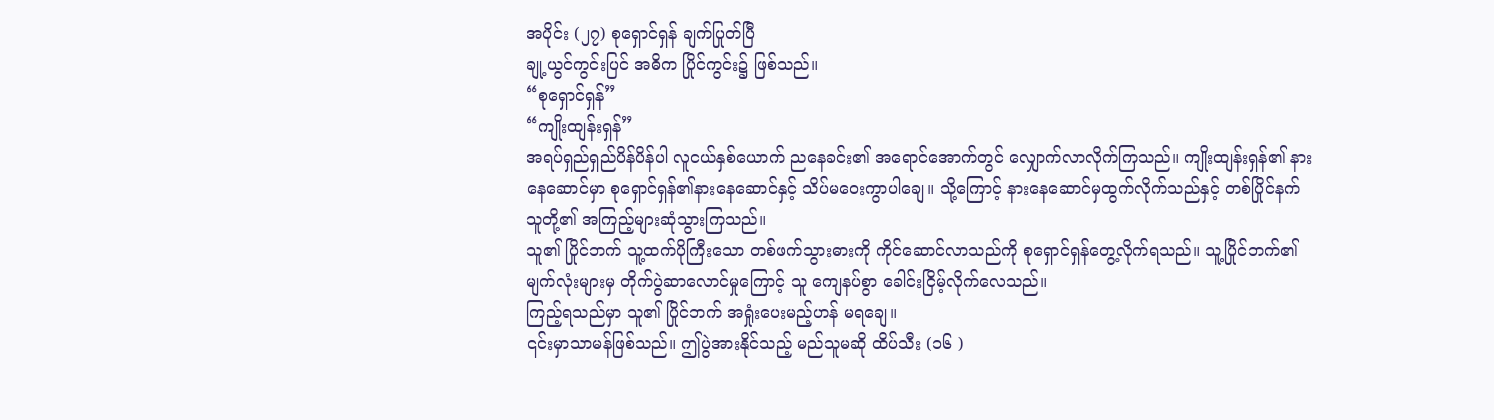အပိုင်း (၂၇) စုရှောင်ရှန် ချက်ပြုတ်ပြီ
ချု့ယွင်ကွင်းပြင် အဓိက ပြိုင်ကွင်း၌ ဖြစ်သည်။
“စုရှောင်ရှန်”
“ကျိုးထျန်းရှန်”
အရပ်ရှည်ရှည်ပိန်ပိန်ပါ လူငယ်နှစ်ယောက် ညနေခင်း၏ အရောင်အောက်တွင် လျှောက်လာလိုက်ကြသည်။ ကျိုးထျန်းရှန်၏ နားနေဆောင်မှာ စုရှောင်ရှန်၏နားနေဆောင်နှင့် သိပ်မဝေးကွာပါချေ။ သို့ကြောင့် နားနေဆောင်မှထွက်လိုက်သည်နှင့် တစ်ပြိုင်နက် သူတို့၏ အကြည့်များဆုံသွားကြသည်။
သူ၏ ပြိုင်ဘက် သူ့ထက်ပိုကြီးသော တစ်ဖက်သွားဓားကို ကိုင်ဆောင်လာသည်ကို စုရှောင်ရှန်တွေ့လိုက်ရသည်။ သူ့ပြိုင်ဘက်၏မျက်လုံးများမှ တိုက်ပွဲဆာလောင်မှုကြောင့် သူ ကျေနပ်စွာ ခေါင်းငြိမ့်လိုက်လေသည်။
ကြည့်ရသည်မှာ သူ၏ ပြိုင်ဘက် အရှုံးပေးမည့်ဟန် မရချေ။
၎င်းမှာသာမန်ဖြစ်သည်။ ဤပွဲအားနိုင်သည့် မည်သူမဆို ထိပ်သီး (၁၆ )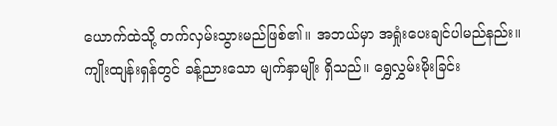ယောက်ထဲသို့ တက်လှမ်းသွားမည်ဖြစ်၏။ အဘယ်မှာ အရှုံးပေးချင်ပါမည်နည်း။
ကျိုးထျန်းရှန်တွင် ခန့်ညားသော မျက်နှာမျိုး ရှိသည်။ ရွှေလွှမ်းမိုးခြင်း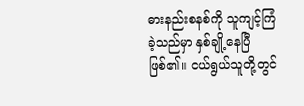ဓားနည်းစနစ်ကို သူကျင့်ကြံခဲ့သည်မှာ နှစ်ချို့နေပြီဖြစ်၏။ ငယ်ရွယ်သူတို့တွင်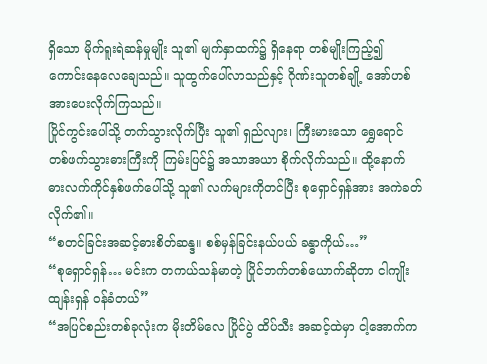ရှိသော မိုက်ရူးရဲဆန်မှုမျိုး သူ၏ မျက်နှာထက်၌ ရှိနေရာ တစ်မျိုးကြည့်၍ ကောင်းနေလေချေသည်။ သူထွက်ပေါ်လာသည်နှင့် ဂိုဏ်းသူတစ်ချို့ အော်ဟစ်အားပေးလိုက်ကြသည်။
ပြိုင်ကွင်းပေါ်သို့ တက်သွားလိုက်ပြီး သူ၏ ရှည်လျား၊ ကြီးမားသော ရွှေရောင် တစ်ဖက်သွားဓားကြီးကို ကြမ်းပြင်၌ အသာအယာ စိုက်လိုက်သည်။ ထို့နောက် ဓားလက်ကိုင်နှစ်ဖက်ပေါ်သို့ သူ၏ လက်များကိုတင်ပြီး စုရှောင်ရှန်အား အကဲခတ်လိုက်၏။
“စတင်ခြင်းအဆင့်ဓားစိတ်ဆန္ဒ။ စစ်မှန်ခြင်းနယ်ပယ် ခန္ဓာကိုယ်…”
“စုရှောင်ရှန်… မင်းက တကယ်သန်မာတဲ့ ပြိုင်ဘက်တစ်ယောက်ဆိုတာ ငါကျိုးထျန်းရှန် ၀န်ခံတယ်”
“အပြင်စည်းတစ်ခုလုံးက မိုးတိမ်လေ ပြိုင်ပွဲ ထိပ်သီး အဆင့်ထဲမှာ ငါ့အောက်က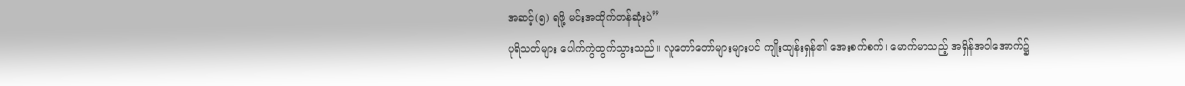အဆင့်(၅) ရဖို့ မင်းအထိုက်တန်ဆုံးပဲ”
ပုရိသတ်များ ပေါက်ကွဲထွက်သွားသည်။ လူတော်တော်များများပင် ကျိုးထျန်းရှန်၏ အေးစက်စက်၊ မောက်မာသည့် အရှိန်အဝါအောက်၌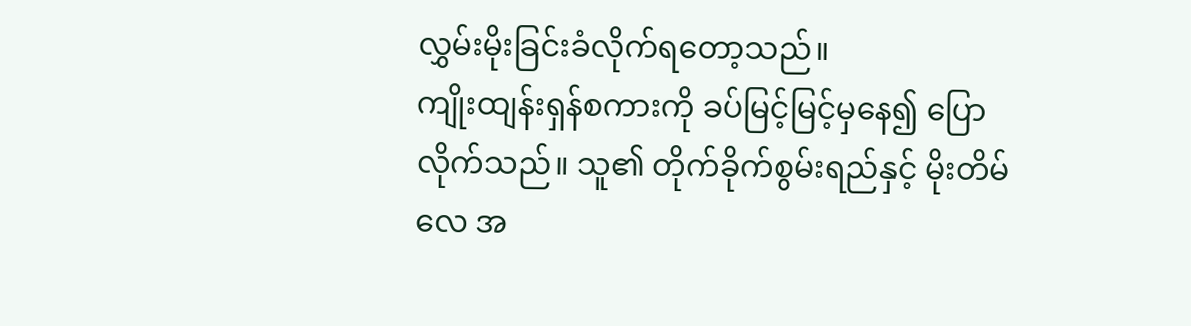လွှမ်းမိုးခြင်းခံလိုက်ရတော့သည်။
ကျိုးထျန်းရှန်စကားကို ခပ်မြင့်မြင့်မှနေ၍ ပြောလိုက်သည်။ သူ၏ တိုက်ခိုက်စွမ်းရည်နှင့် မိုးတိမ်လေ အ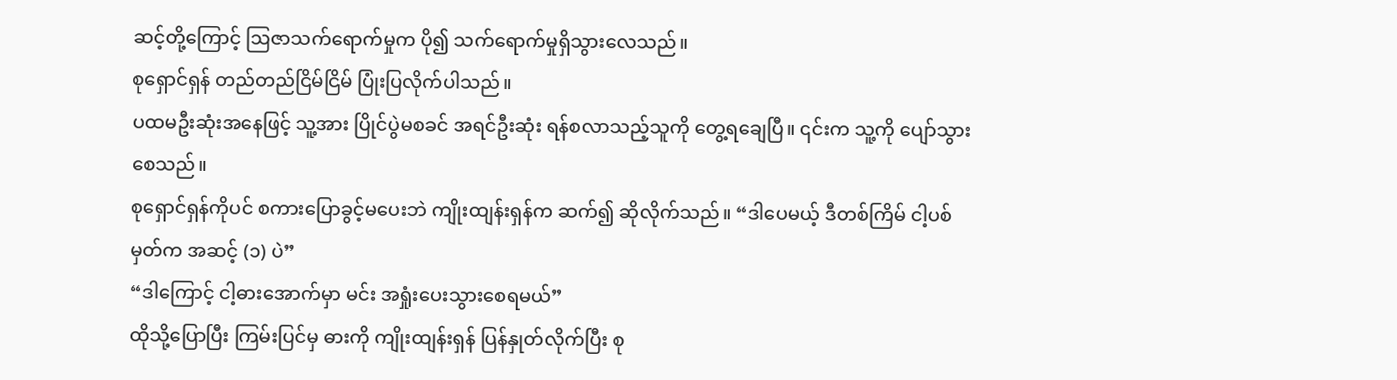ဆင့်တို့ကြောင့် ဩဇာသက်ရောက်မှုက ပို၍ သက်ရောက်မှုရှိသွားလေသည်။
စုရှောင်ရှန် တည်တည်ငြိမ်ငြိမ် ပြုံးပြလိုက်ပါသည်။
ပထမဦးဆုံးအနေဖြင့် သူ့အား ပြိုင်ပွဲမစခင် အရင်ဦးဆုံး ရန်စလာသည့်သူကို တွေ့ရချေပြီ။ ၎င်းက သူ့ကို ပျော်သွားစေသည်။
စုရှောင်ရှန်ကိုပင် စကားပြောခွင့်မပေးဘဲ ကျိုးထျန်းရှန်က ဆက်၍ ဆိုလိုက်သည်။ “ဒါပေမယ့် ဒီတစ်ကြိမ် ငါ့ပစ်မှတ်က အဆင့် (၁) ပဲ”
“ဒါကြောင့် ငါ့ဓားအောက်မှာ မင်း အရှုံးပေးသွားစေရမယ်”
ထိုသို့ပြောပြီး ကြမ်းပြင်မှ ဓားကို ကျိုးထျန်းရှန် ပြန်နှုတ်လိုက်ပြီး စု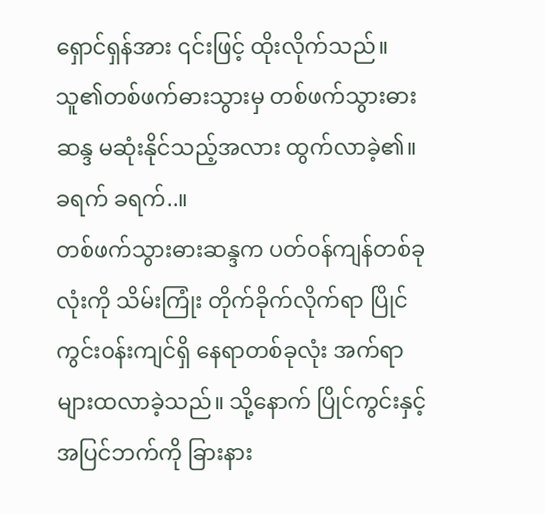ရှောင်ရှန်အား ၎င်းဖြင့် ထိုးလိုက်သည်။ သူ၏တစ်ဖက်ဓားသွားမှ တစ်ဖက်သွားဓားဆန္ဒ မဆုံးနိုင်သည့်အလား ထွက်လာခဲ့၏။
ခရက် ခရက်..။
တစ်ဖက်သွားဓားဆန္ဒက ပတ်၀န်ကျန်တစ်ခုလုံးကို သိမ်းကြုံး တိုက်ခိုက်လိုက်ရာ ပြိုင်ကွင်း၀န်းကျင်ရှိ နေရာတစ်ခုလုံး အက်ရာများထလာခဲ့သည်။ သို့နောက် ပြိုင်ကွင်းနှင့် အပြင်ဘက်ကို ခြားနား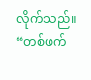လိုက်သည်။
“တစ်ဖက်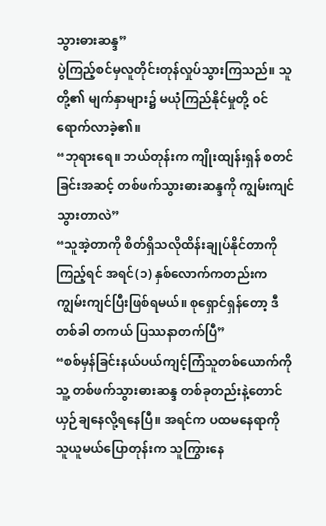သွားဓားဆန္ဒ”
ပွဲကြည့်စင်မှလူတိုင်းတုန်လှုပ်သွားကြသည်။ သူတို့၏ မျက်နှာများ၌ မယုံကြည်နိုင်မှုတို့ ၀င်ရောက်လာခဲ့၏။
“ဘုရားရေ။ ဘယ်တုန်းက ကျိုးထျန်းရှန် စတင်ခြင်းအဆင့် တစ်ဖက်သွားဓားဆန္ဒကို ကျွမ်းကျင်သွားတာလဲ”
“သူအဲ့တာကို စိတ်ရှိသလိုထိန်းချုပ်နိုင်တာကိုကြည့်ရင် အရင်(၁) နှစ်လောက်ကတည်းက ကျွမ်းကျင်ပြီးဖြစ်ရမယ်။ စုရှောင်ရှန်တော့ ဒီတစ်ခါ တကယ် ပြဿနာတက်ပြီ”
“စစ်မှန်ခြင်းနယ်ပယ်ကျင့်ကြံသူတစ်ယောက်ကို သူ့ တစ်ဖက်သွားဓားဆန္ဒ တစ်ခုတည်းနဲ့တောင် ယှဉ်ချနေလို့ရနေပြီ။ အရင်က ပထမနေရာကို သူယူမယ်ပြောတုန်းက သူကြွားနေ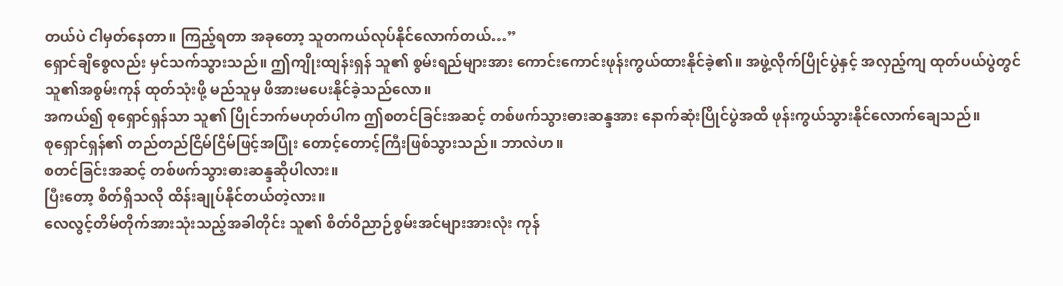တယ်ပဲ ငါမှတ်နေတာ။ ကြည့်ရတာ အခုတော့ သူတကယ်လုပ်နိုင်လောက်တယ်…”
ရှောင်ချိစွေလည်း မှင်သက်သွားသည်။ ဤကျိုးထျန်းရှန် သူ၏ စွမ်းရည်များအား ကောင်းကောင်းဖုန်းကွယ်ထားနိုင်ခဲ့၏။ အဖွဲ့လိုက်ပြိုင်ပွဲနှင့် အလှည့်ကျ ထုတ်ပယ်ပွဲတွင် သူ၏အစွမ်းကုန် ထုတ်သုံးဖို့ မည်သူမှ ဖိအားမပေးနိုင်ခဲ့သည်လော။
အကယ်၍ စုရှောင်ရှန်သာ သူ၏ ပြိုင်ဘက်မဟုတ်ပါက ဤစတင်ခြင်းအဆင့် တစ်ဖက်သွားဓားဆန္ဒအား နောက်ဆုံးပြိုင်ပွဲအထိ ဖုန်းကွယ်သွားနိုင်လောက်ချေသည်။
စုရှောင်ရှန်၏ တည်တည်ငြိမ်ငြိမ်ဖြင့်အပြုံး တောင့်တောင့်ကြီးဖြစ်သွားသည်။ ဘာလဲဟ။
စတင်ခြင်းအဆင့် တစ်ဖက်သွားဓားဆန္ဒဆိုပါလား။
ပြီးတော့ စိတ်ရှိသလို ထိန်းချုပ်နိုင်တယ်တဲ့လား။
လေလွင့်တိမ်တိုက်အားသုံးသည့်အခါတိုင်း သူ၏ စိတ်ဝိညာဉ်စွမ်းအင်များအားလုံး ကုန်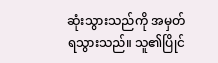ဆုံးသွားသည်ကို အမှတ်ရသွားသည်။ သူ၏ပြိုင်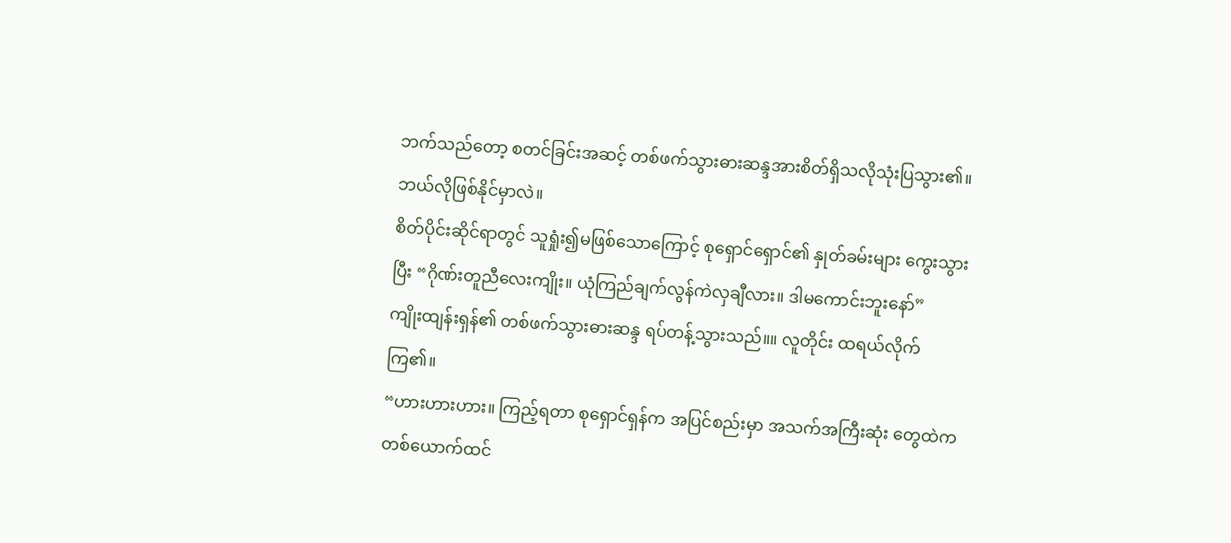ဘက်သည်တော့ စတင်ခြင်းအဆင့် တစ်ဖက်သွားဓားဆန္ဒအားစိတ်ရှိသလိုသုံးပြသွား၏။
ဘယ်လိုဖြစ်နိုင်မှာလဲ။
စိတ်ပိုင်းဆိုင်ရာတွင် သူရှုံး၍မဖြစ်သောကြောင့် စုရှောင်ရှောင်၏ နှုတ်ခမ်းများ ကွေးသွားပြီး “ဂိုဏ်းတူညီလေးကျိုး။ ယုံကြည်ချက်လွန်ကဲလှချီလား။ ဒါမကောင်းဘူးနော်”
ကျိုးထျန်းရှန်၏ တစ်ဖက်သွားဓားဆန္ဒ ရပ်တန့်သွားသည်။။ လူတိုင်း ထရယ်လိုက်ကြ၏။
“ဟားဟားဟား။ ကြည့်ရတာ စုရှောင်ရှန်က အပြင်စည်းမှာ အသက်အကြီးဆုံး တွေထဲက တစ်ယောက်ထင်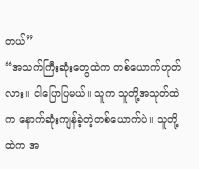တယ်”
“အသက်ကြီးဆုံးတွေထဲက တစ်ယောက်ဟုတ်လား။ ငါပြောပြမယ်။ သူက သူတို့အသုတ်ထဲက နောက်ဆုံးကျန်ခဲ့တဲ့တစ်ယောက်ပဲ။ သူတို့ထဲက အ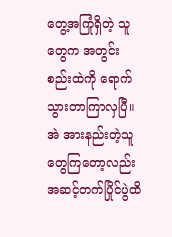တွေ့အကြုံရှိတဲ့ သူတွေက အတွင်းစည်းထဲကို ရောက်သွားတာကြာလှပြီ။ အဲ အားနည်းတဲ့သူတွေကြတော့လည်း အဆင့်တက်ပြိုင်ပွဲထိ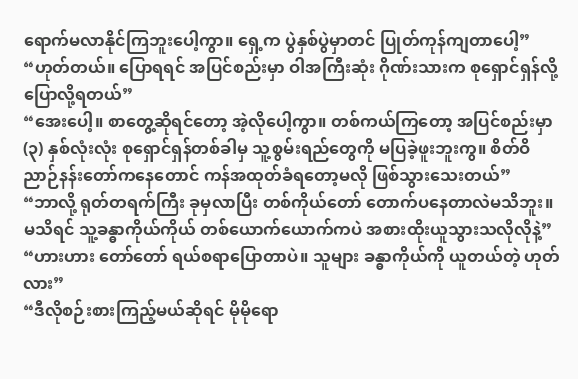ရောက်မလာနိုင်ကြဘူးပေါ့ကွာ။ ရှေ့က ပွဲနှစ်ပွဲမှာတင် ပြုတ်ကုန်ကျတာပေါ့”
“ဟုတ်တယ်။ ပြောရရင် အပြင်စည်းမှာ ဝါအကြီးဆုံး ဂိုဏ်းသားက စုရှောင်ရှန်လို့ပြောလို့ရတယ်”
“အေးပေါ့။ စာတွေ့ဆိုရင်တော့ အဲ့လိုပေါ့ကွာ။ တစ်ကယ်ကြတော့ အပြင်စည်းမှာ (၃) နှစ်လုံးလုံး စုရှောင်ရှန်တစ်ခါမှ သူ့စွမ်းရည်တွေကို မပြခဲ့ဖူးဘူးကွ။ စိတ်ဝိညာဉ်နန်းတော်ကနေတောင် ကန်အထုတ်ခံရတော့မလို ဖြစ်သွားသေးတယ်”
“ဘာလို့ ရုတ်တရက်ကြီး ခုမှလာပြီး တစ်ကိုယ်တော် တောက်ပနေတာလဲမသိဘူး။ မသိရင် သူ့ခန္ဓာကိုယ်ကိုယ် တစ်ယောက်ယောက်ကပဲ အစားထိုးယူသွားသလိုလိုနဲ့”
“ဟားဟား တော်တော် ရယ်စရာပြောတာပဲ။ သူများ ခန္ဓာကိုယ်ကို ယူတယ်တဲ့ ဟုတ်လား”
“ဒီလိုစဉ်းစားကြည့်မယ်ဆိုရင် မိုမိုရော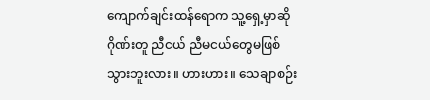ကျောက်ချင်းထန်ရောက သူ့ရှေ့မှာဆို ဂိုဏ်းတူ ညီငယ် ညီမငယ်တွေမဖြစ်သွားဘူးလား။ ဟားဟား။ သေချာစဉ်း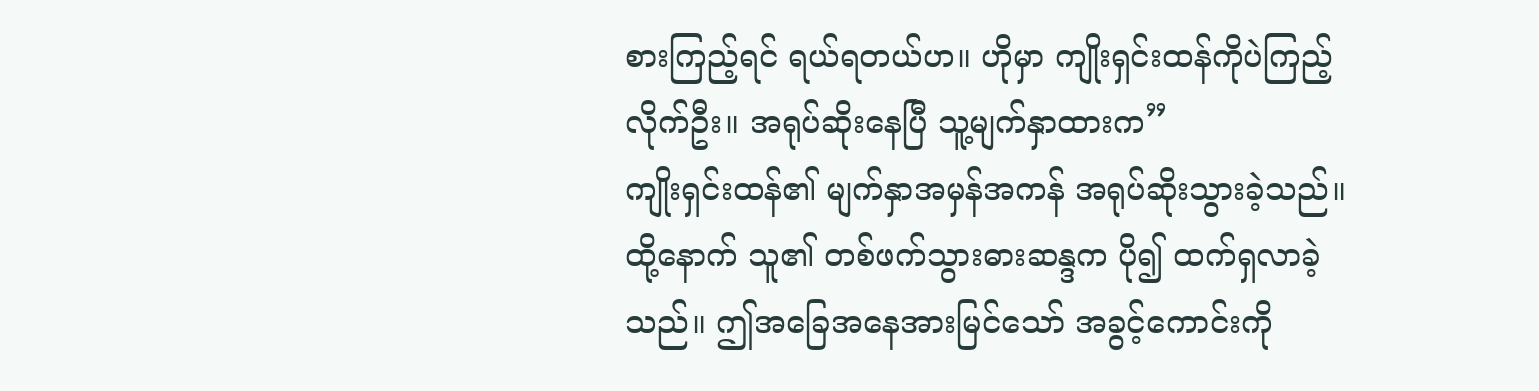စားကြည့်ရင် ရယ်ရတယ်ဟ။ ဟိုမှာ ကျိုးရှင်းထန်ကိုပဲကြည့်လိုက်ဦး။ အရုပ်ဆိုးနေပြီ သူ့မျက်နှာထားက”
ကျိုးရှင်းထန်၏ မျက်နှာအမှန်အကန် အရုပ်ဆိုးသွားခဲ့သည်။ ထို့နောက် သူ၏ တစ်ဖက်သွားဓားဆန္ဒက ပို၍ ထက်ရှလာခဲ့သည်။ ဤအခြေအနေအားမြင်သော် အခွင့်ကောင်းကို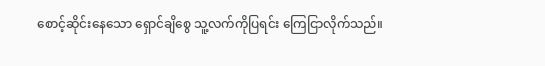စောင့်ဆိုင်းနေသော ရှောင်ချိစွေ သူ့လက်ကိုပြရင်း ကြေငြာလိုက်သည်။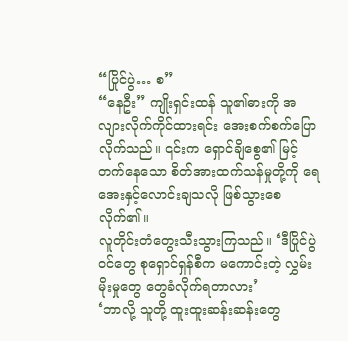“ပြိုင်ပွဲ… စ”
“နေဦး” ကျိုးရှင်းထန် သူ၏ဓားကို အလျားလိုက်ကိုင်ထားရင်း အေးစက်စက်ပြောလိုက်သည်။ ၎င်းက ရှောင်ချိစွေ၏ မြင့်တက်နေသော စိတ်အားထက်သန်မှုတို့ကို ရေအေးနှင့်လောင်းချသလို ဖြစ်သွားစေလိုက်၏။
လူတိုင်းတံတွေးသီးသွားကြသည်။ ‘ဒီပြိုင်ပွဲ၀င်တွေ စုရှောင်ရှန်စီက မကောင်းတဲ့ လွှမ်းမိုးမှုတွေ တွေခံလိုက်ရတာလား’
‘ဘာလို့ သူတို့ ထူးထူးဆန်းဆန်းတွေ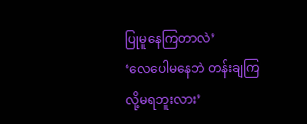ပြုမူနေကြတာလဲ’
‘လေပေါမနေဘဲ တန်းချကြလို့မရဘူးလား’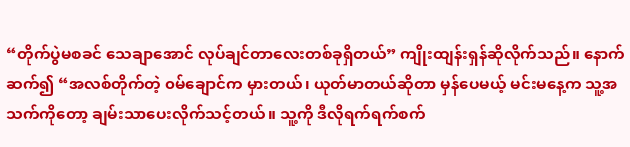“တိုက်ပွဲမစခင် သေချာအောင် လုပ်ချင်တာလေးတစ်ခုရှိတယ်” ကျိုးထျန်းရှန်ဆိုလိုက်သည်။ နောက် ဆက်၍ “အလစ်တိုက်တဲ့ ၀မ်ချောင်က မှားတယ်၊ ယုတ်မာတယ်ဆိုတာ မှန်ပေမယ့် မင်းမနေ့က သူ့အသက်ကိုတော့ ချမ်းသာပေးလိုက်သင့်တယ်။ သူ့ကို ဒီလိုရက်ရက်စက်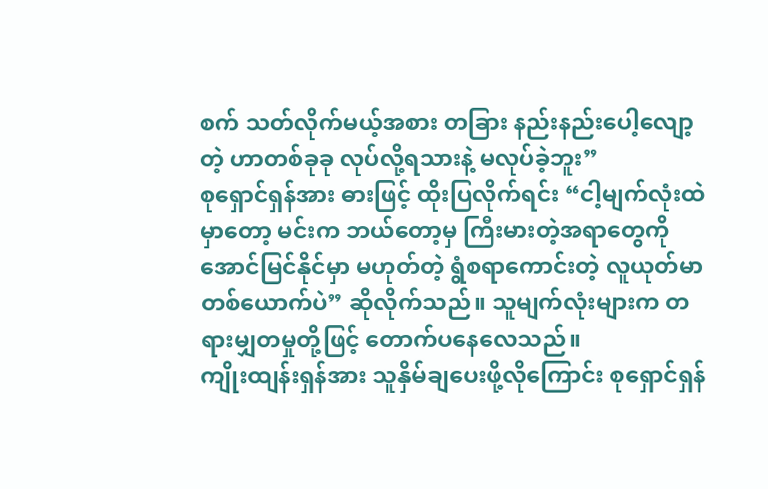စက် သတ်လိုက်မယ့်အစား တခြား နည်းနည်းပေါ့လျော့တဲ့ ဟာတစ်ခုခု လုပ်လို့ရသားနဲ့ မလုပ်ခဲ့ဘူး”
စုရှောင်ရှန်အား ဓားဖြင့် ထိုးပြလိုက်ရင်း “ငါ့မျက်လုံးထဲမှာတော့ မင်းက ဘယ်တော့မှ ကြီးမားတဲ့အရာတွေကို အောင်မြင်နိုင်မှာ မဟုတ်တဲ့ ရွံစရာကောင်းတဲ့ လူယုတ်မာတစ်ယောက်ပဲ” ဆိုလိုက်သည်။ သူမျက်လုံးများက တရားမျှတမှုတို့ဖြင့် တောက်ပနေလေသည်။
ကျိုးထျန်းရှန်အား သူနှိမ်ချပေးဖို့လိုကြောင်း စုရှောင်ရှန်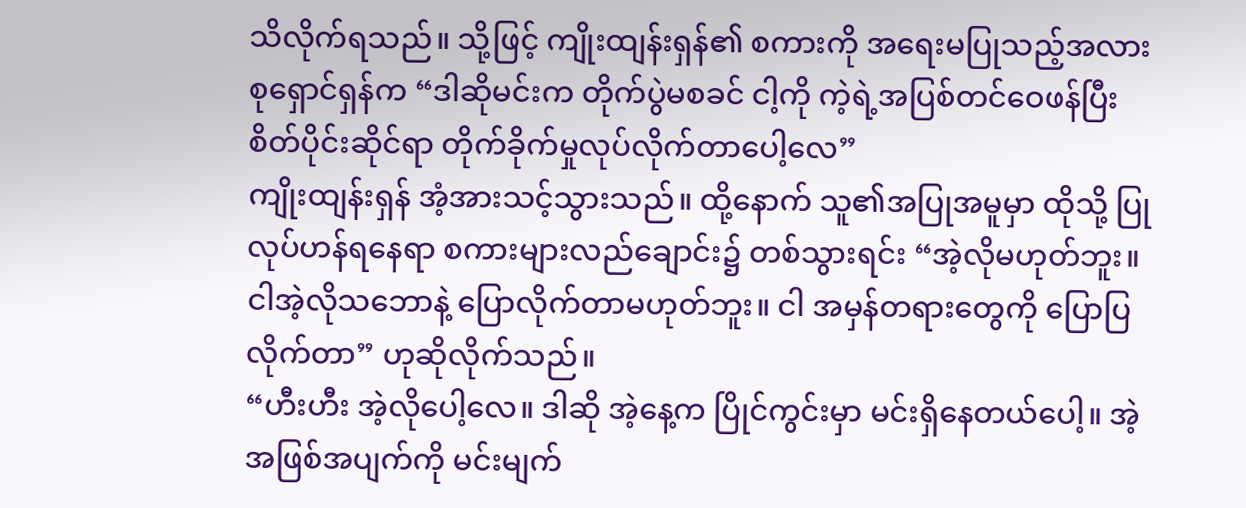သိလိုက်ရသည်။ သို့ဖြင့် ကျိုးထျန်းရှန်၏ စကားကို အရေးမပြုသည့်အလား စုရှောင်ရှန်က “ဒါဆိုမင်းက တိုက်ပွဲမစခင် ငါ့ကို ကဲ့ရဲ့အပြစ်တင်ဝေဖန်ပြီး စိတ်ပိုင်းဆိုင်ရာ တိုက်ခိုက်မှုလုပ်လိုက်တာပေါ့လေ”
ကျိုးထျန်းရှန် အံ့အားသင့်သွားသည်။ ထို့နောက် သူ၏အပြုအမူမှာ ထိုသို့ ပြုလုပ်ဟန်ရနေရာ စကားများလည်ချောင်း၌ တစ်သွားရင်း “အဲ့လိုမဟုတ်ဘူး။ ငါအဲ့လိုသဘောနဲ့ ပြောလိုက်တာမဟုတ်ဘူး။ ငါ အမှန်တရားတွေကို ပြောပြလိုက်တာ” ဟုဆိုလိုက်သည်။
“ဟီးဟီး အဲ့လိုပေါ့လေ။ ဒါဆို အဲ့နေ့က ပြိုင်ကွင်းမှာ မင်းရှိနေတယ်ပေါ့။ အဲ့အဖြစ်အပျက်ကို မင်းမျက်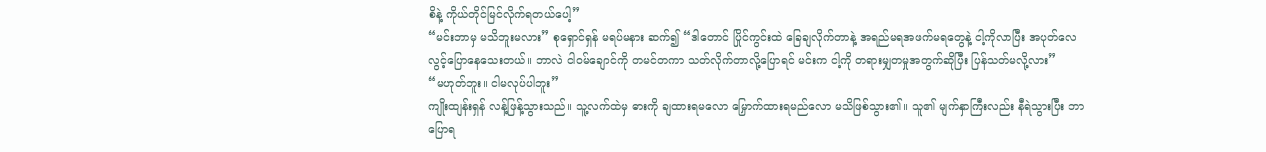စိနဲ့ ကိုယ်တိုင်မြင်လိုက်ရတယ်ပေါ့”
“မင်းဘာမှ မသိဘူးမလား” စုရှောင်ရှန် မရပ်မနား ဆက်၍ “ဒါတောင် ပြိုင်ကွင်းထဲ ခြေချလိုက်တာနဲ့ အရည်မရအဖက်မရတွေနဲ့ ငါ့ကိုလာပြီး အပုတ်လေလွင့်ပြောနေသေးတယ်။ ဘာလဲ ငါ၀မ်ချောင်ကို တမင်တကာ သတ်လိုက်တာလို့ပြောရင် မင်းက ငါ့ကို တရားမျှတမှုအတွက်ဆိုပြီး ပြန်သတ်မလို့လား”
“မဟုတ်ဘူး။ ငါမလုပ်ပါဘူး”
ကျိုးထျန်းရှန် လန့်ဖြန့်သွားသည်။ သူ့လက်ထဲမှ ဓားကို ချထားရမလော မြှောက်ထားရမည်လော မသိဖြစ်သွား၏။ သူ၏ မျက်နှာကြီးလည်း နီရဲသွားပြီး ဘာပြောရ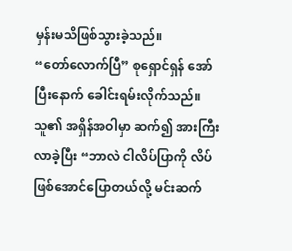မှန်းမသိဖြစ်သွားခဲ့သည်။
“တော်လောက်ပြီ” စုရှောင်ရှန် အော်ပြီးနောက် ခေါင်းရမ်းလိုက်သည်။ သူ၏ အရှိန်အဝါမှာ ဆက်၍ အားကြီးလာခဲ့ပြီး “ဘာလဲ ငါလိပ်ပြာကို လိပ်ဖြစ်အောင်ပြောတယ်လို့ မင်းဆက်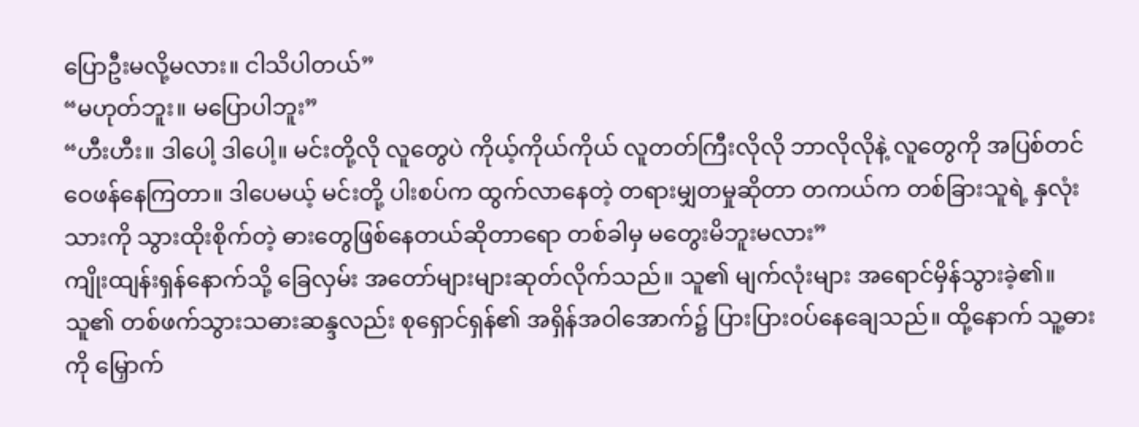ပြောဦးမလို့မလား။ ငါသိပါတယ်”
“မဟုတ်ဘူး။ မပြောပါဘူး”
“ဟီးဟီး။ ဒါပေါ့ ဒါပေါ့။ မင်းတို့လို လူတွေပဲ ကိုယ့်ကိုယ်ကိုယ် လူတတ်ကြီးလိုလို ဘာလိုလိုနဲ့ လူတွေကို အပြစ်တင်ဝေဖန်နေကြတာ။ ဒါပေမယ့် မင်းတို့ ပါးစပ်က ထွက်လာနေတဲ့ တရားမျှတမှုဆိုတာ တကယ်က တစ်ခြားသူရဲ့ နှလုံးသားကို သွားထိုးစိုက်တဲ့ ဓားတွေဖြစ်နေတယ်ဆိုတာရော တစ်ခါမှ မတွေးမိဘူးမလား”
ကျိုးထျန်းရှန်နောက်သို့ ခြေလှမ်း အတော်များများဆုတ်လိုက်သည်။ သူ၏ မျက်လုံးများ အရောင်မှိန်သွားခဲ့၏။ သူ၏ တစ်ဖက်သွားသဓားဆန္ဒလည်း စုရှောင်ရှန်၏ အရှိန်အဝါအောက်၌ ပြားပြား၀ပ်နေချေသည်။ ထို့နောက် သူ့ဓားကို မြှောက်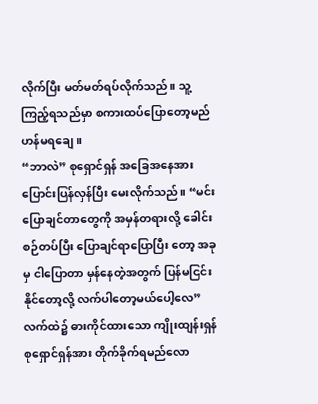လိုက်ပြီး မတ်မတ်ရပ်လိုက်သည်။ သူ့ကြည့်ရသည်မှာ စကားထပ်ပြောတော့မည်ဟန်မရချေ။
“ဘာလဲ” စုရှောင်ရှန် အခြေအနေအား ပြောင်းပြန်လှန်ပြီး မေးလိုက်သည်။ “မင်းပြောချင်တာတွေကို အမှန်တရားလို့ ခေါင်းစဉ်တပ်ပြီး ပြောချင်ရာပြောပြီး တော့ အခုမှ ငါပြောတာ မှန်နေတဲ့အတွက် ပြန်မငြင်းနိုင်တော့လို့ လက်ပါတော့မယ်ပေါ့လေ”
လက်ထဲ၌ ဓားကိုင်ထားသော ကျိုးထျန်းရှန် စုရှောင်ရှန်အား တိုက်ခိုက်ရမည်လော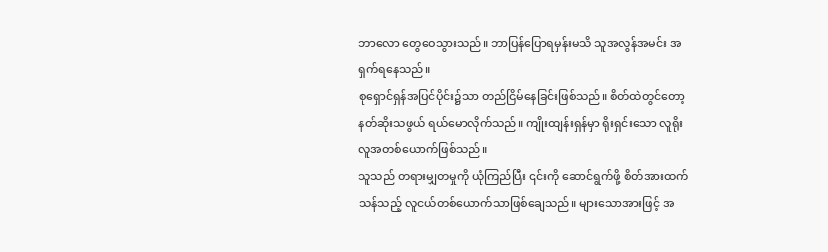ဘာလော တွေဝေသွားသည်။ ဘာပြန်ပြောရမှန်းမသိ သူအလွန်အမင်း အရှက်ရနေသည်။
စုရှောင်ရှန်အပြင်ပိုင်း၌သာ တည်ငြိမ်နေခြင်းဖြစ်သည်။ စိတ်ထဲတွင်တော့ နတ်ဆိုးသဖွယ် ရယ်မောလိုက်သည်။ ကျိုးထျန်းရှန်မှာ ရိုးရှင်းသော လူရိုးလူအတစ်ယောက်ဖြစ်သည်။
သူသည် တရားမျှတမှုကို ယုံကြည်ပြီး ၎င်းကို ဆောင်ရွက်ဖို့ စိတ်အားထက်သန်သည့် လူငယ်တစ်ယောက်သာဖြစ်ချေသည်။ များသောအားဖြင့် အ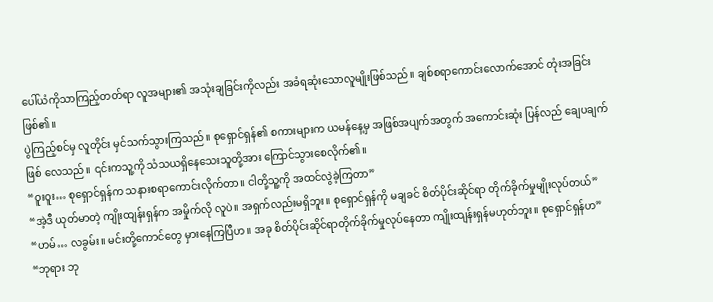ပေါ်ယံကိုသာကြည့်တတ်ရာ လူအများ၏ အသုံးချခြင်းကိုလည်း အခံရဆုံးသောလူမျိုးဖြစ်သည်။ ချစ်စရာကောင်းလောက်အောင် တုံးအခြင်းဖြစ်၏။
ပွဲကြည့်စင်မှ လူတိုင်း မှင်သက်သွားကြသည်။ စုရှောင်ရှန်၏ စကားများက ယမန်နေ့မှ အဖြစ်အပျက်အတွက် အကောင်းဆုံး ပြန်လည် ချေပချက်ဖြစ် လေသည်။ ၎င်းကသူ့ကို သံသယရှိနေသေးသူတို့အား ကြောင်သွားစေလိုက်၏။
“ဝူးဝူး… စုရှောင်ရှန်က သနားစရာကောင်းလိုက်တာ။ ငါတို့သူ့ကို အထင်လွဲခဲ့ကြတာ”
“အဲ့ဒီ ယုတ်မာတဲ့ ကျိုးထျန်းရှန်က အမှိုက်လို လူပဲ။ အရှက်လည်းမရှိဘူး။ စုရှောင်ရှန်ကို မချခင် စိတ်ပိုင်းဆိုင်ရာ တိုက်ခိုက်မှုမျိုးလုပ်တယ်”
“ဟမ်… လခွမ်း။ မင်းတို့ကောင်တွေ မှားနေကြပြီဟ။ အခု စိတ်ပိုင်းဆိုင်ရာတိုက်ခိုက်မှုလုပ်နေတာ ကျိုးထျန်းရှန်မဟုတ်ဘူး။ စုရှောင်ရှန်ဟ”
“ဘုရား ဘု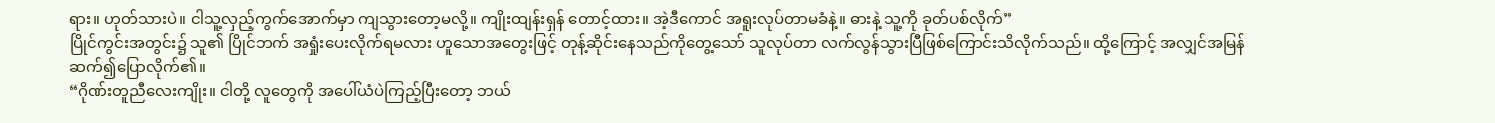ရား။ ဟုတ်သားပဲ။ ငါသူ့လှည့်ကွက်အောက်မှာ ကျသွားတော့မလို့။ ကျိုးထျန်းရှန် တောင့်ထား။ အဲ့ဒီကောင် အရူးလုပ်တာမခံနဲ့။ ဓားနဲ့ သူ့ကို ခုတ်ပစ်လိုက်”
ပြိုင်ကွင်းအတွင်း၌ သူ၏ ပြိုင်ဘက် အရှုံးပေးလိုက်ရမလား ဟူသောအတွေးဖြင့် တုန့်ဆိုင်းနေသည်ကိုတွေ့သော် သူလုပ်တာ လက်လွန်သွားပြီဖြစ်ကြောင်းသိလိုက်သည်။ ထို့ကြောင့် အလျှင်အမြန် ဆက်၍ပြောလိုက်၏။
“ဂိုဏ်းတူညီလေးကျိုး။ ငါတို့ လူတွေကို အပေါ်ယံပဲကြည့်ပြီးတော့ ဘယ်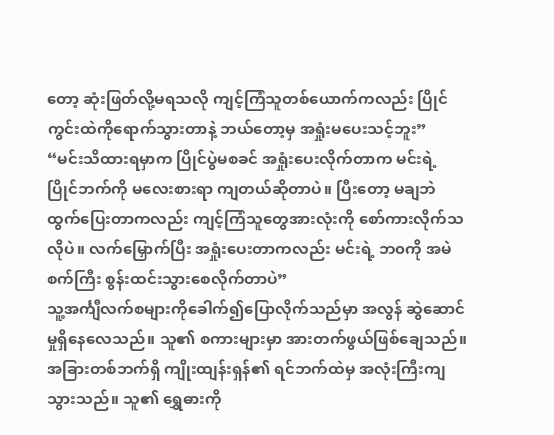တော့ ဆုံးဖြတ်လို့မရသလို ကျင့်ကြံသူတစ်ယောက်ကလည်း ပြိုင်ကွင်းထဲကိုရောက်သွားတာနဲ့ ဘယ်တော့မှ အရှုံးမပေးသင့်ဘူး”
“မင်းသိထားရမှာက ပြိုင်ပွဲမစခင် အရှုံးပေးလိုက်တာက မင်းရဲ့ ပြိုင်ဘက်ကို မလေးစားရာ ကျတယ်ဆိုတာပဲ။ ပြီးတော့ မချဘဲ ထွက်ပြေးတာကလည်း ကျင့်ကြံသူတွေအားလုံးကို စော်ကားလိုက်သလိုပဲ။ လက်မြှောက်ပြီး အရှုံးပေးတာကလည်း မင်းရဲ့ ဘ၀ကို အမဲစက်ကြီး စွန်းထင်းသွားစေလိုက်တာပဲ”
သူ့အင်္ကျီလက်စများကိုခေါက်၍ပြောလိုက်သည်မှာ အလွန် ဆွဲဆောင်မှုရှိနေလေသည်။ သူ၏ စကားများမှာ အားတက်ဖွယ်ဖြစ်ချေသည်။
အခြားတစ်ဘက်ရှိ ကျိုးထျန်းရှန်၏ ရင်ဘက်ထဲမှ အလုံးကြီးကျသွားသည်။ သူ၏ ရွှေဓားကို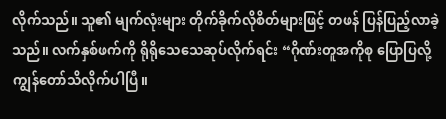လိုက်သည်။ သူ၏ မျက်လုံးများ တိုက်ခိုက်လိုစိတ်များဖြင့် တဖန် ပြန်ပြည့်လာခဲ့သည်။ လက်နှစ်ဖက်ကို ရိုရိုသေသေဆုပ်လိုက်ရင်း “ဂိုဏ်းတူအကိုစု ပြောပြလို့ ကျွန်တော်သိလိုက်ပါပြီ။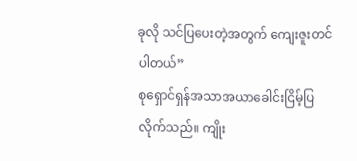ခုလို သင်ပြပေးတဲ့အတွက် ကျေးဇူးတင်ပါတယ်”
စုရှောင်ရှန်အသာအယာခေါင်းငြိမ့်ပြလိုက်သည်။ ကျိုး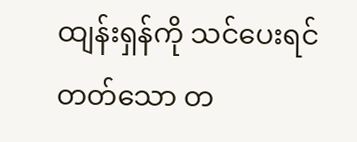ထျန်းရှန်ကို သင်ပေးရင် တတ်သော တ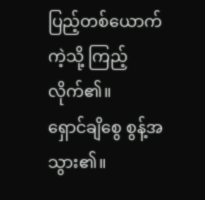ပြည့်တစ်ယောက်ကဲ့သို့ ကြည့်လိုက်၏။
ရှောင်ချိစွေ စွန့်အသွား၏။